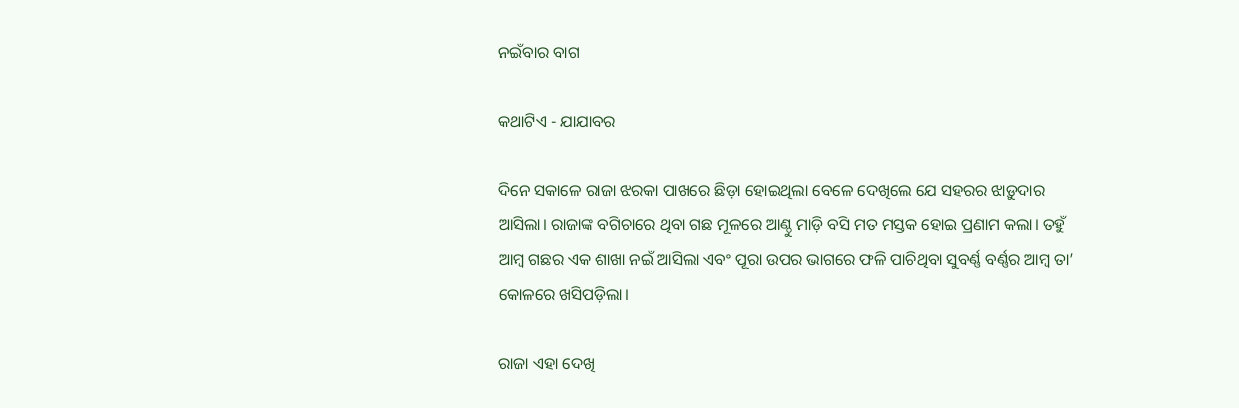ନଇଁବାର ବାଗ

କଥାଟିଏ - ଯାଯାବର

ଦିନେ ସକାଳେ ରାଜା ଝରକା ପାଖରେ ଛିଡ଼ା ହୋଇଥିଲା ବେଳେ ଦେଖିଲେ ଯେ ସହରର ଝାଡ଼ୁଦାର ଆସିଲା। ରାଜାଙ୍କ ବଗିଚାରେ ଥିବା ଗଛ ମୂଳରେ ଆଣ୍ଠୁ ମାଡ଼ି ବସି ମତ ମସ୍ତକ ହୋଇ ପ୍ରଣାମ କଲା। ତହୁଁ ଆ‌ମ୍ବ ଗଛର ଏକ ଶାଖା ନଇଁ ଆସିଲା ଏବଂ ପୂରା ଉପର ଭାଗରେ ଫଳି ପାଚିଥିବା ସୁବର୍ଣ୍ଣ ବର୍ଣ୍ଣର ଆମ୍ବ ତା’ କୋଳରେ ଖସିପଡ଼ିଲା।

ରାଜା ଏହା ଦେଖି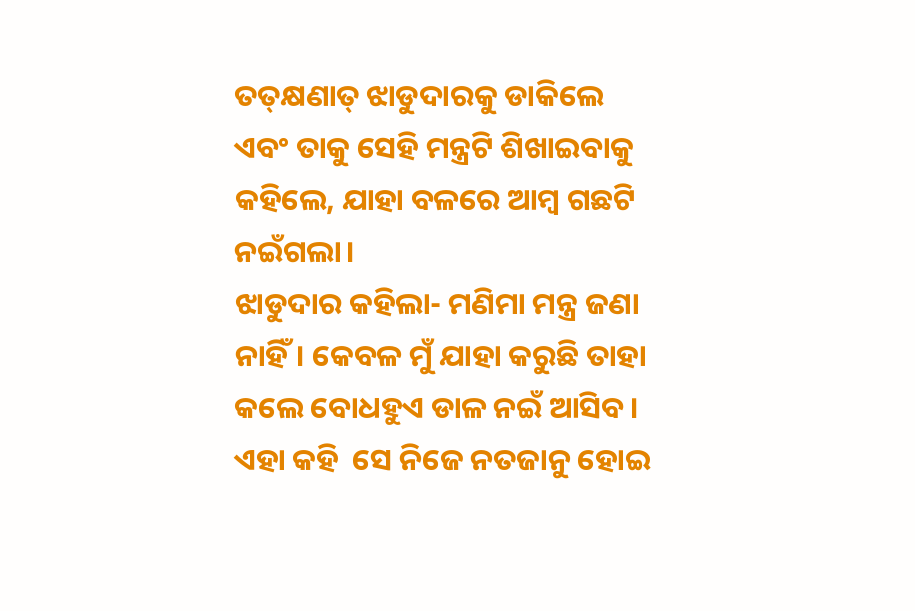ତତ୍‌କ୍ଷଣାତ୍‌ ଝାଡୁଦାରକୁ ଡାକିଲେ ଏବଂ ତାକୁ ସେହି ମନ୍ତ୍ରଟି ଶିଖାଇବାକୁ କହିଲେ, ଯାହା ବଳରେ ଆମ୍ବ ଗଛଟି ନଇଁଗଲା।
ଝାଡୁଦାର କହିଲା- ମଣିମା ମନ୍ତ୍ର ଜଣା ନାହିଁ। କେବଳ ମୁଁ ଯାହା କରୁଛି ତାହା କଲେ ବୋଧହୁଏ ଡାଳ ନଇଁ ଆ‌ସିବ। ଏହା କହି ‌ ସେ ନିଜେ ନତଜାନୁ ହୋଇ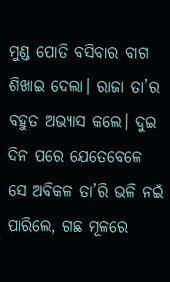ମୁଣ୍ଡ ପୋତି ବସିବାର ବାଗ ଶିଖାଇ ଦେଲା। ରାଜା ତା’ର ବହୁତ ଅଭ୍ୟାସ କଲେ। ଦୁଇ ଦିନ ପରେ ଯେତେବେଳେ ସେ ଅବିକଳ ତା’ରି ଭଳି ନଇଁ ପାରିଲେ, ଗଛ ମୂଳରେ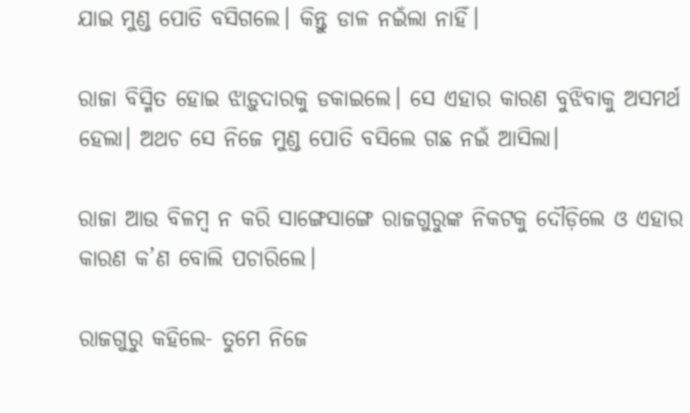ଯାଇ ମୁଣ୍ଡ ପୋତି ବସିଗଲେ। କିନ୍ତୁ ଡାଳ ନଇଁଲା ନାହିଁ।

ରାଜା ବିସ୍ମିତ ହୋଇ ଝାଡ଼ୁଦାରକୁ ଡକାଇଲେ। ସେ ଏହାର କାରଣ ବୁଝିବାକୁ ଅସମର୍ଥ ହେଲା। ଅଥଚ ସେ ନିଜେ ମୁଣ୍ଡ ପୋତି ବସିଲେ ଗଛ ନଇଁ ଆସିଲା।

ରାଜା ଆଉ ବିଳମ୍ବ ନ କରି ସାଙ୍ଗେସାଙ୍ଗେ ରାଜଗୁରୁଙ୍କ ନିକଟକୁ ଦୌଡ଼ିଲେ ଓ ଏହାର କାରଣ କ’ଣ ବୋଲି ପଚାରିଲେ।

ରାଜଗୁରୁ କହିଲେ- ତୁମେ ନିଜେ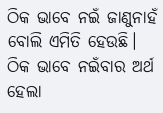ଠିକ ଭାବେ ନଇଁ ଜାଣୁନାହଁ ବୋଲି ଏମିତି ହେଉଛି। ଠିକ ଭାବେ ନଇଁବାର ଅର୍ଥ ହେଲା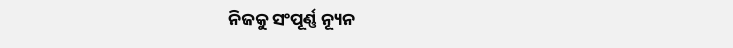ନିଜକୁ ସଂପୂର୍ଣ୍ଣ ନ୍ୟୂନ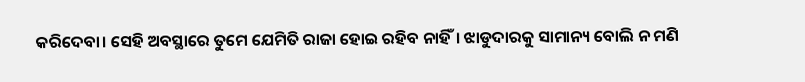କରିଦେବା। ସେହି ଅବସ୍ଥାରେ ତୁମେ ଯେମିତି ରାଜା ହୋଇ ରହିବ ନାହିଁ। ଝାଡୁଦାରକୁ ସାମାନ୍ୟ ବୋଲି ନ ମଣି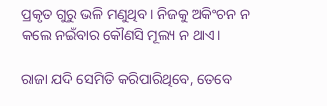ପ୍ରକୃତ ଗୁରୁ ଭଳି ମଣୁଥିବ। ନିଜକୁ ଅକିଂଚନ ନ କଲେ ନଇଁବାର କୌଣସି ମୂଲ୍ୟ ନ ଥାଏ।

ରାଜା ଯଦି ସେମିତି କରିପାରିଥିବେ, ତେବେ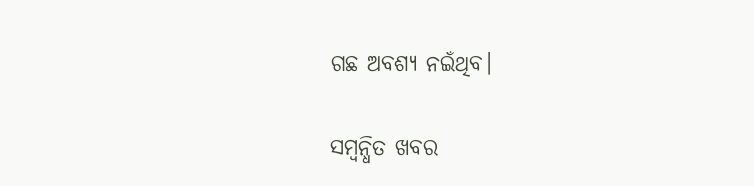ଗଛ ଅବଶ୍ୟ ନଇଁଥିବ।

ସମ୍ବନ୍ଧିତ ଖବର